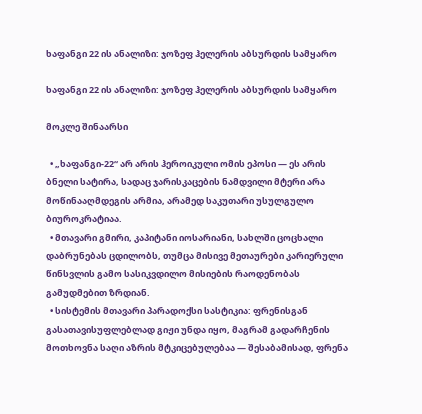ხაფანგი 22 ის ანალიზი: ჯოზეფ ჰელერის აბსურდის სამყარო

ხაფანგი 22 ის ანალიზი: ჯოზეფ ჰელერის აბსურდის სამყარო

მოკლე შინაარსი

  • „ხაფანგი-22“ არ არის ჰეროიკული ომის ეპოსი — ეს არის ბნელი სატირა, სადაც ჯარისკაცების ნამდვილი მტერი არა მოწინააღმდეგის არმია, არამედ საკუთარი უსულგულო ბიუროკრატიაა.
  • მთავარი გმირი, კაპიტანი იოსარიანი, სახლში ცოცხალი დაბრუნებას ცდილობს, თუმცა მისივე მეთაურები კარიერული წინსვლის გამო სასიკვდილო მისიების რაოდენობას გამუდმებით ზრდიან.
  • სისტემის მთავარი პარადოქსი სასტიკია: ფრენისგან გასათავისუფლებლად გიჟი უნდა იყო, მაგრამ გადარჩენის მოთხოვნა საღი აზრის მტკიცებულებაა — შესაბამისად, ფრენა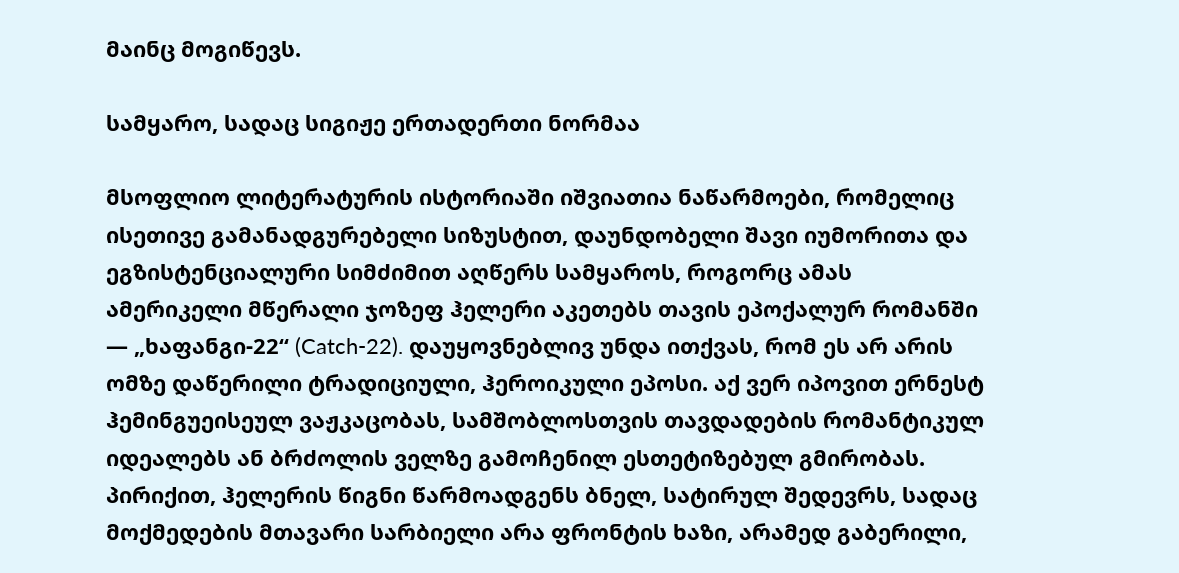მაინც მოგიწევს.

სამყარო, სადაც სიგიჟე ერთადერთი ნორმაა

მსოფლიო ლიტერატურის ისტორიაში იშვიათია ნაწარმოები, რომელიც ისეთივე გამანადგურებელი სიზუსტით, დაუნდობელი შავი იუმორითა და ეგზისტენციალური სიმძიმით აღწერს სამყაროს, როგორც ამას ამერიკელი მწერალი ჯოზეფ ჰელერი აკეთებს თავის ეპოქალურ რომანში — „ხაფანგი-22“ (Catch-22). დაუყოვნებლივ უნდა ითქვას, რომ ეს არ არის ომზე დაწერილი ტრადიციული, ჰეროიკული ეპოსი. აქ ვერ იპოვით ერნესტ ჰემინგუეისეულ ვაჟკაცობას, სამშობლოსთვის თავდადების რომანტიკულ იდეალებს ან ბრძოლის ველზე გამოჩენილ ესთეტიზებულ გმირობას. პირიქით, ჰელერის წიგნი წარმოადგენს ბნელ, სატირულ შედევრს, სადაც მოქმედების მთავარი სარბიელი არა ფრონტის ხაზი, არამედ გაბერილი,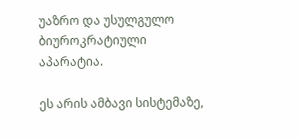უაზრო და უსულგულო ბიუროკრატიული აპარატია.

ეს არის ამბავი სისტემაზე,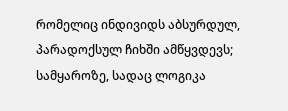რომელიც ინდივიდს აბსურდულ, პარადოქსულ ჩიხში ამწყვდევს; სამყაროზე, სადაც ლოგიკა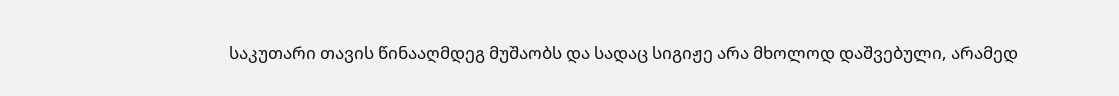საკუთარი თავის წინააღმდეგ მუშაობს და სადაც სიგიჟე არა მხოლოდ დაშვებული, არამედ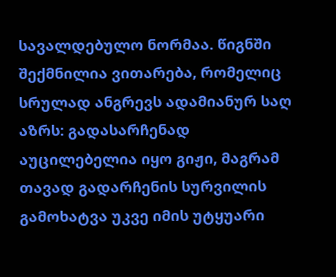სავალდებულო ნორმაა. წიგნში შექმნილია ვითარება, რომელიც სრულად ანგრევს ადამიანურ საღ აზრს: გადასარჩენად აუცილებელია იყო გიჟი, მაგრამ თავად გადარჩენის სურვილის გამოხატვა უკვე იმის უტყუარი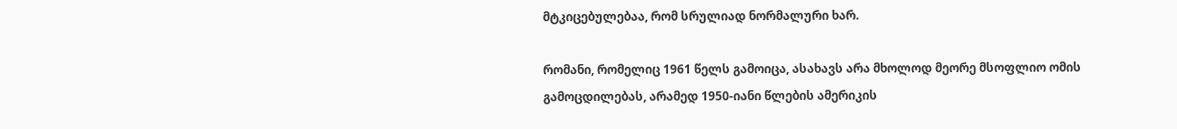მტკიცებულებაა, რომ სრულიად ნორმალური ხარ.

რომანი, რომელიც 1961 წელს გამოიცა, ასახავს არა მხოლოდ მეორე მსოფლიო ომის გამოცდილებას, არამედ 1950-იანი წლების ამერიკის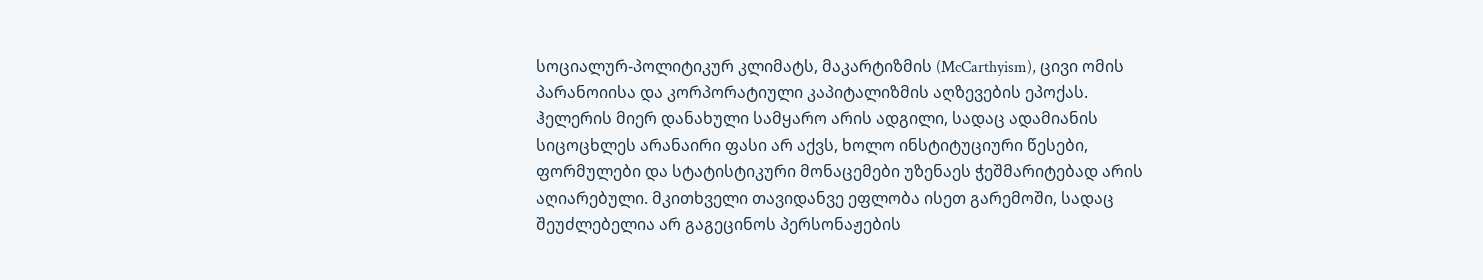სოციალურ-პოლიტიკურ კლიმატს, მაკარტიზმის (McCarthyism), ცივი ომის პარანოიისა და კორპორატიული კაპიტალიზმის აღზევების ეპოქას. ჰელერის მიერ დანახული სამყარო არის ადგილი, სადაც ადამიანის სიცოცხლეს არანაირი ფასი არ აქვს, ხოლო ინსტიტუციური წესები, ფორმულები და სტატისტიკური მონაცემები უზენაეს ჭეშმარიტებად არის აღიარებული. მკითხველი თავიდანვე ეფლობა ისეთ გარემოში, სადაც შეუძლებელია არ გაგეცინოს პერსონაჟების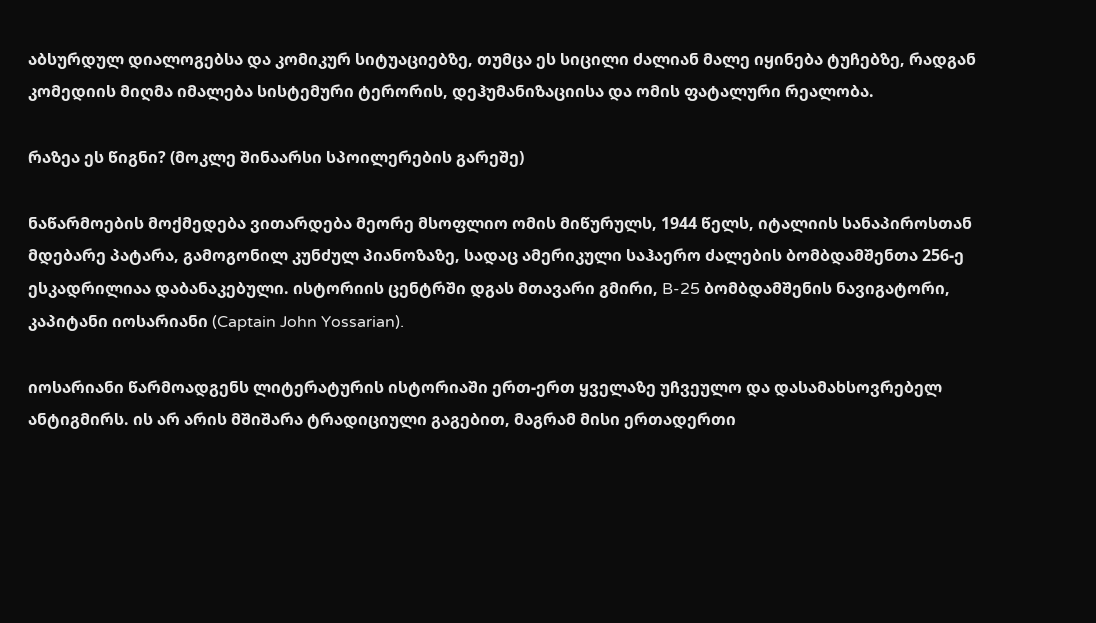აბსურდულ დიალოგებსა და კომიკურ სიტუაციებზე, თუმცა ეს სიცილი ძალიან მალე იყინება ტუჩებზე, რადგან კომედიის მიღმა იმალება სისტემური ტერორის, დეჰუმანიზაციისა და ომის ფატალური რეალობა.

რაზეა ეს წიგნი? (მოკლე შინაარსი სპოილერების გარეშე)

ნაწარმოების მოქმედება ვითარდება მეორე მსოფლიო ომის მიწურულს, 1944 წელს, იტალიის სანაპიროსთან მდებარე პატარა, გამოგონილ კუნძულ პიანოზაზე, სადაც ამერიკული საჰაერო ძალების ბომბდამშენთა 256-ე ესკადრილიაა დაბანაკებული. ისტორიის ცენტრში დგას მთავარი გმირი, B-25 ბომბდამშენის ნავიგატორი, კაპიტანი იოსარიანი (Captain John Yossarian).

იოსარიანი წარმოადგენს ლიტერატურის ისტორიაში ერთ-ერთ ყველაზე უჩვეულო და დასამახსოვრებელ ანტიგმირს. ის არ არის მშიშარა ტრადიციული გაგებით, მაგრამ მისი ერთადერთი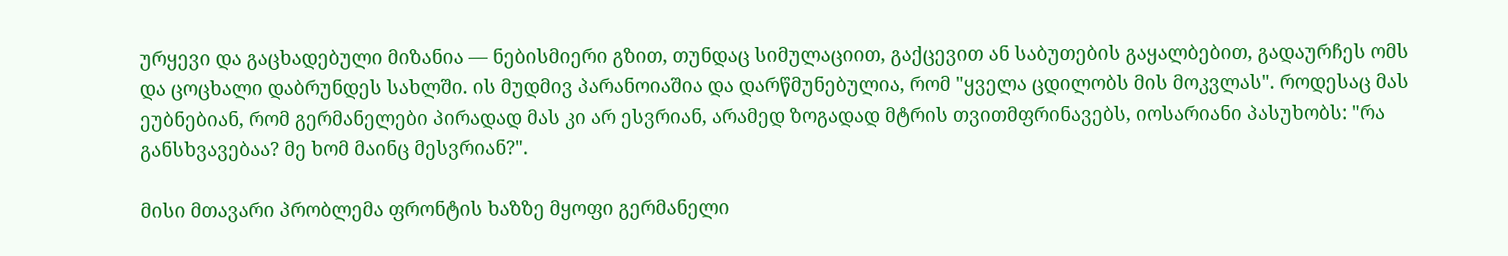ურყევი და გაცხადებული მიზანია — ნებისმიერი გზით, თუნდაც სიმულაციით, გაქცევით ან საბუთების გაყალბებით, გადაურჩეს ომს და ცოცხალი დაბრუნდეს სახლში. ის მუდმივ პარანოიაშია და დარწმუნებულია, რომ "ყველა ცდილობს მის მოკვლას". როდესაც მას ეუბნებიან, რომ გერმანელები პირადად მას კი არ ესვრიან, არამედ ზოგადად მტრის თვითმფრინავებს, იოსარიანი პასუხობს: "რა განსხვავებაა? მე ხომ მაინც მესვრიან?".

მისი მთავარი პრობლემა ფრონტის ხაზზე მყოფი გერმანელი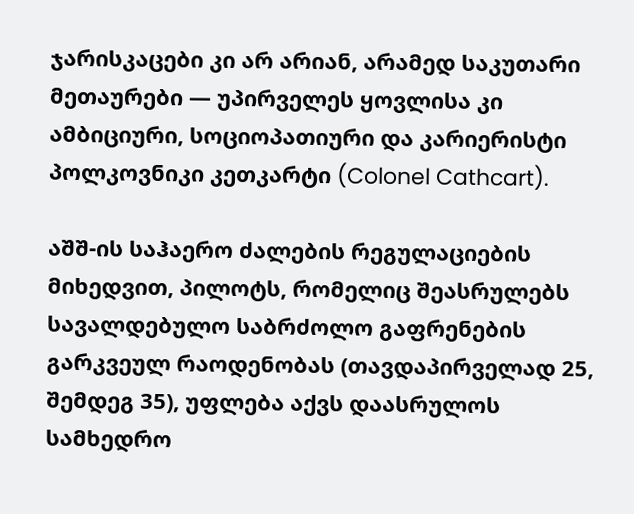ჯარისკაცები კი არ არიან, არამედ საკუთარი მეთაურები — უპირველეს ყოვლისა კი ამბიციური, სოციოპათიური და კარიერისტი პოლკოვნიკი კეთკარტი (Colonel Cathcart).

აშშ-ის საჰაერო ძალების რეგულაციების მიხედვით, პილოტს, რომელიც შეასრულებს სავალდებულო საბრძოლო გაფრენების გარკვეულ რაოდენობას (თავდაპირველად 25, შემდეგ 35), უფლება აქვს დაასრულოს სამხედრო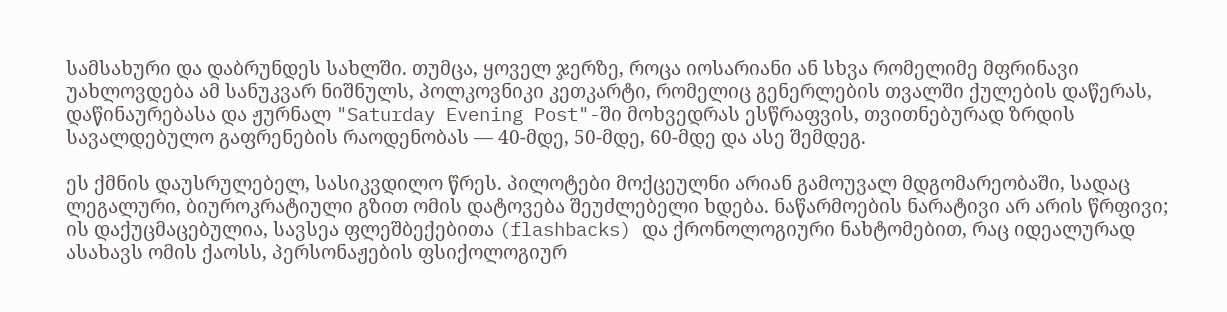სამსახური და დაბრუნდეს სახლში. თუმცა, ყოველ ჯერზე, როცა იოსარიანი ან სხვა რომელიმე მფრინავი უახლოვდება ამ სანუკვარ ნიშნულს, პოლკოვნიკი კეთკარტი, რომელიც გენერლების თვალში ქულების დაწერას, დაწინაურებასა და ჟურნალ "Saturday Evening Post"-ში მოხვედრას ესწრაფვის, თვითნებურად ზრდის სავალდებულო გაფრენების რაოდენობას — 40-მდე, 50-მდე, 60-მდე და ასე შემდეგ.

ეს ქმნის დაუსრულებელ, სასიკვდილო წრეს. პილოტები მოქცეულნი არიან გამოუვალ მდგომარეობაში, სადაც ლეგალური, ბიუროკრატიული გზით ომის დატოვება შეუძლებელი ხდება. ნაწარმოების ნარატივი არ არის წრფივი; ის დაქუცმაცებულია, სავსეა ფლეშბექებითა (flashbacks) და ქრონოლოგიური ნახტომებით, რაც იდეალურად ასახავს ომის ქაოსს, პერსონაჟების ფსიქოლოგიურ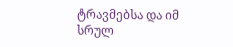ტრავმებსა და იმ სრულ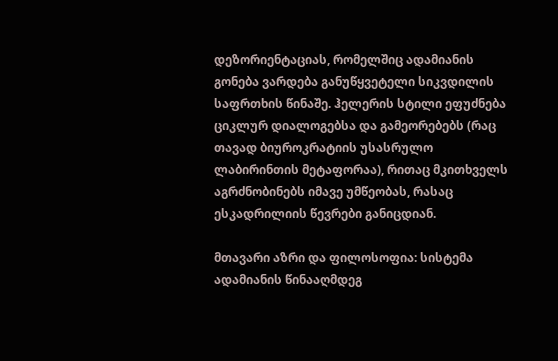დეზორიენტაციას, რომელშიც ადამიანის გონება ვარდება განუწყვეტელი სიკვდილის საფრთხის წინაშე. ჰელერის სტილი ეფუძნება ციკლურ დიალოგებსა და გამეორებებს (რაც თავად ბიუროკრატიის უსასრულო ლაბირინთის მეტაფორაა), რითაც მკითხველს აგრძნობინებს იმავე უმწეობას, რასაც ესკადრილიის წევრები განიცდიან.

მთავარი აზრი და ფილოსოფია: სისტემა ადამიანის წინააღმდეგ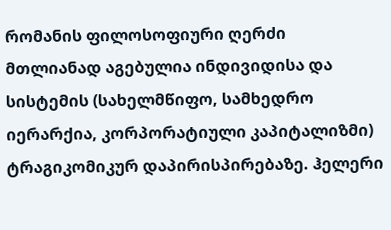რომანის ფილოსოფიური ღერძი მთლიანად აგებულია ინდივიდისა და სისტემის (სახელმწიფო, სამხედრო იერარქია, კორპორატიული კაპიტალიზმი) ტრაგიკომიკურ დაპირისპირებაზე. ჰელერი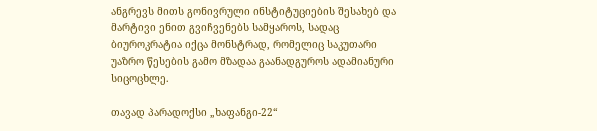ანგრევს მითს გონივრული ინსტიტუციების შესახებ და მარტივი ენით გვიჩვენებს სამყაროს, სადაც ბიუროკრატია იქცა მონსტრად, რომელიც საკუთარი უაზრო წესების გამო მზადაა გაანადგუროს ადამიანური სიცოცხლე.

თავად პარადოქსი „ხაფანგი-22“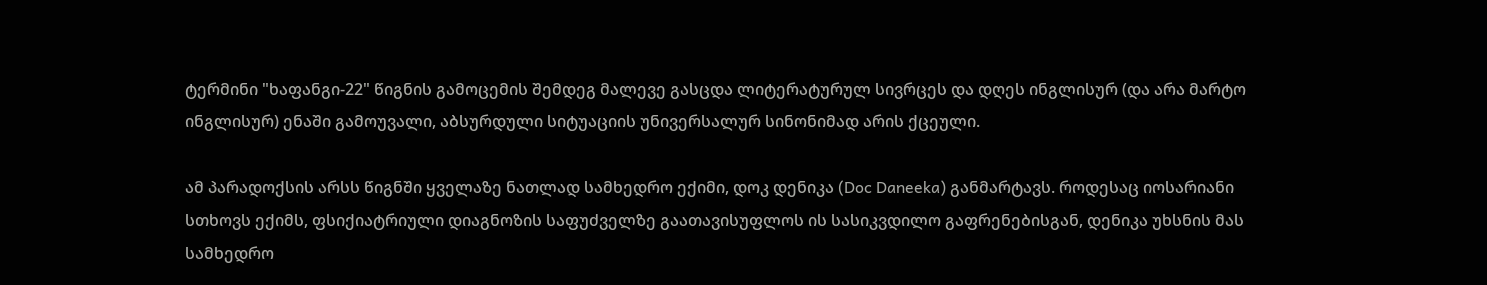ტერმინი "ხაფანგი-22" წიგნის გამოცემის შემდეგ მალევე გასცდა ლიტერატურულ სივრცეს და დღეს ინგლისურ (და არა მარტო ინგლისურ) ენაში გამოუვალი, აბსურდული სიტუაციის უნივერსალურ სინონიმად არის ქცეული.

ამ პარადოქსის არსს წიგნში ყველაზე ნათლად სამხედრო ექიმი, დოკ დენიკა (Doc Daneeka) განმარტავს. როდესაც იოსარიანი სთხოვს ექიმს, ფსიქიატრიული დიაგნოზის საფუძველზე გაათავისუფლოს ის სასიკვდილო გაფრენებისგან, დენიკა უხსნის მას სამხედრო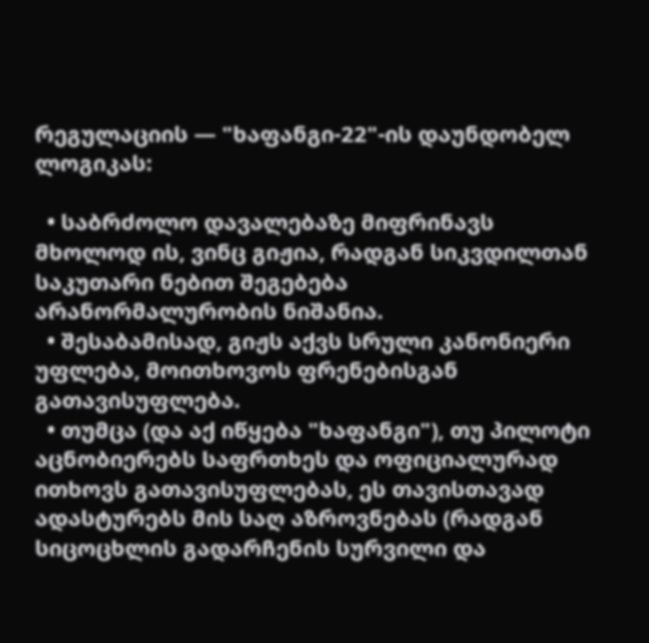რეგულაციის — "ხაფანგი-22"-ის დაუნდობელ ლოგიკას:

  • საბრძოლო დავალებაზე მიფრინავს მხოლოდ ის, ვინც გიჟია, რადგან სიკვდილთან საკუთარი ნებით შეგებება არანორმალურობის ნიშანია.
  • შესაბამისად, გიჟს აქვს სრული კანონიერი უფლება, მოითხოვოს ფრენებისგან გათავისუფლება.
  • თუმცა (და აქ იწყება "ხაფანგი"), თუ პილოტი აცნობიერებს საფრთხეს და ოფიციალურად ითხოვს გათავისუფლებას, ეს თავისთავად ადასტურებს მის საღ აზროვნებას (რადგან სიცოცხლის გადარჩენის სურვილი და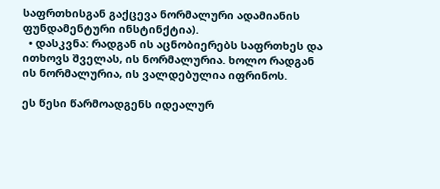საფრთხისგან გაქცევა ნორმალური ადამიანის ფუნდამენტური ინსტინქტია).
  • დასკვნა: რადგან ის აცნობიერებს საფრთხეს და ითხოვს შველას, ის ნორმალურია. ხოლო რადგან ის ნორმალურია, ის ვალდებულია იფრინოს.

ეს წესი წარმოადგენს იდეალურ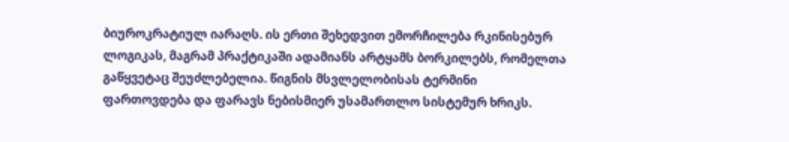ბიუროკრატიულ იარაღს. ის ერთი შეხედვით ემორჩილება რკინისებურ ლოგიკას, მაგრამ პრაქტიკაში ადამიანს არტყამს ბორკილებს, რომელთა გაწყვეტაც შეუძლებელია. წიგნის მსვლელობისას ტერმინი ფართოვდება და ფარავს ნებისმიერ უსამართლო სისტემურ ხრიკს.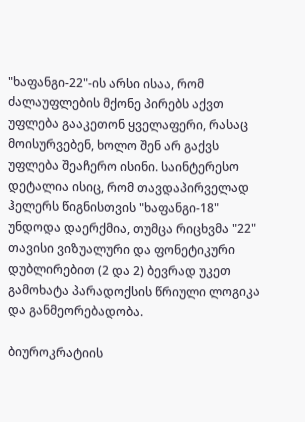"ხაფანგი-22"-ის არსი ისაა, რომ ძალაუფლების მქონე პირებს აქვთ უფლება გააკეთონ ყველაფერი, რასაც მოისურვებენ, ხოლო შენ არ გაქვს უფლება შეაჩერო ისინი. საინტერესო დეტალია ისიც, რომ თავდაპირველად ჰელერს წიგნისთვის "ხაფანგი-18" უნდოდა დაერქმია, თუმცა რიცხვმა "22" თავისი ვიზუალური და ფონეტიკური დუბლირებით (2 და 2) ბევრად უკეთ გამოხატა პარადოქსის წრიული ლოგიკა და განმეორებადობა.

ბიუროკრატიის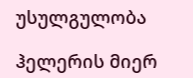უსულგულობა

ჰელერის მიერ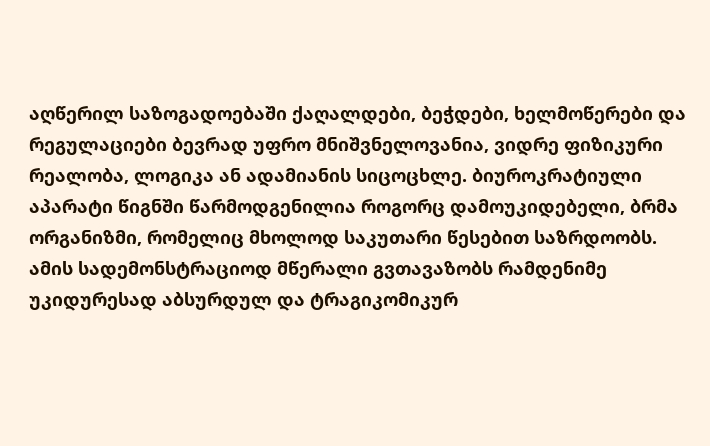აღწერილ საზოგადოებაში ქაღალდები, ბეჭდები, ხელმოწერები და რეგულაციები ბევრად უფრო მნიშვნელოვანია, ვიდრე ფიზიკური რეალობა, ლოგიკა ან ადამიანის სიცოცხლე. ბიუროკრატიული აპარატი წიგნში წარმოდგენილია როგორც დამოუკიდებელი, ბრმა ორგანიზმი, რომელიც მხოლოდ საკუთარი წესებით საზრდოობს. ამის სადემონსტრაციოდ მწერალი გვთავაზობს რამდენიმე უკიდურესად აბსურდულ და ტრაგიკომიკურ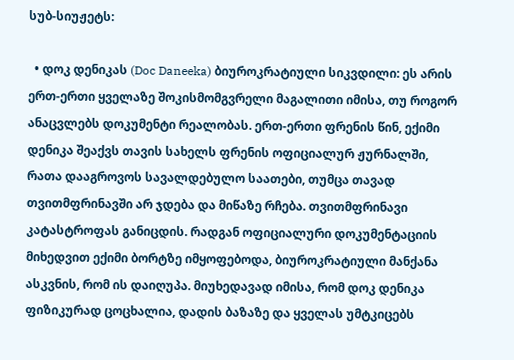სუბ-სიუჟეტს:

  • დოკ დენიკას (Doc Daneeka) ბიუროკრატიული სიკვდილი: ეს არის ერთ-ერთი ყველაზე შოკისმომგვრელი მაგალითი იმისა, თუ როგორ ანაცვლებს დოკუმენტი რეალობას. ერთ-ერთი ფრენის წინ, ექიმი დენიკა შეაქვს თავის სახელს ფრენის ოფიციალურ ჟურნალში, რათა დააგროვოს სავალდებულო საათები, თუმცა თავად თვითმფრინავში არ ჯდება და მიწაზე რჩება. თვითმფრინავი კატასტროფას განიცდის. რადგან ოფიციალური დოკუმენტაციის მიხედვით ექიმი ბორტზე იმყოფებოდა, ბიუროკრატიული მანქანა ასკვნის, რომ ის დაიღუპა. მიუხედავად იმისა, რომ დოკ დენიკა ფიზიკურად ცოცხალია, დადის ბაზაზე და ყველას უმტკიცებს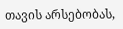თავის არსებობას,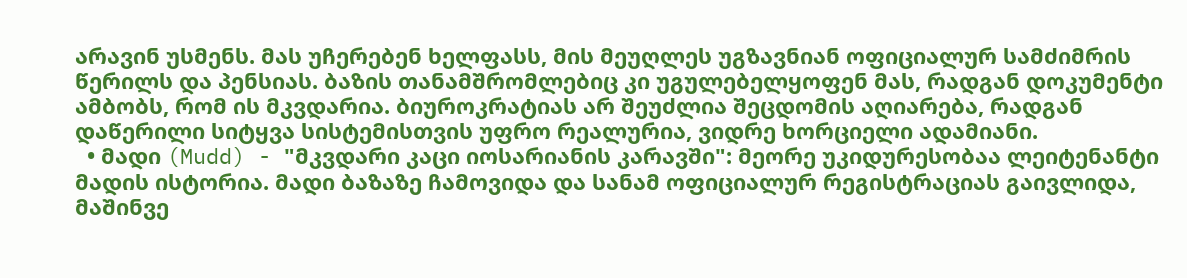არავინ უსმენს. მას უჩერებენ ხელფასს, მის მეუღლეს უგზავნიან ოფიციალურ სამძიმრის წერილს და პენსიას. ბაზის თანამშრომლებიც კი უგულებელყოფენ მას, რადგან დოკუმენტი ამბობს, რომ ის მკვდარია. ბიუროკრატიას არ შეუძლია შეცდომის აღიარება, რადგან დაწერილი სიტყვა სისტემისთვის უფრო რეალურია, ვიდრე ხორციელი ადამიანი.
  • მადი (Mudd) - "მკვდარი კაცი იოსარიანის კარავში": მეორე უკიდურესობაა ლეიტენანტი მადის ისტორია. მადი ბაზაზე ჩამოვიდა და სანამ ოფიციალურ რეგისტრაციას გაივლიდა, მაშინვე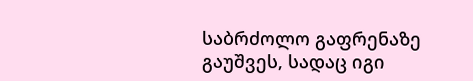საბრძოლო გაფრენაზე გაუშვეს, სადაც იგი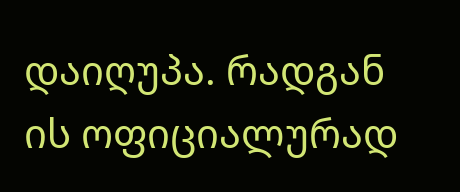დაიღუპა. რადგან ის ოფიციალურად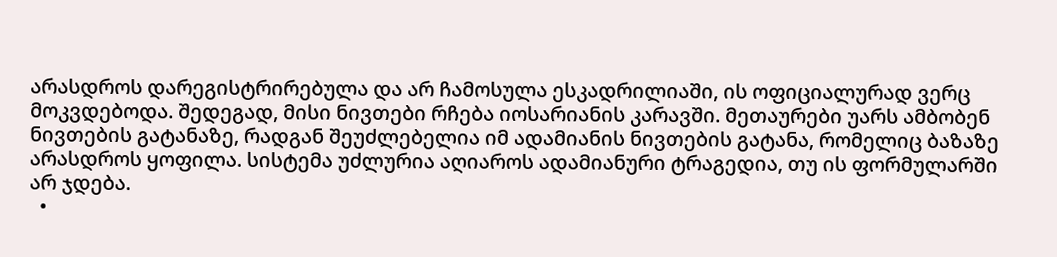არასდროს დარეგისტრირებულა და არ ჩამოსულა ესკადრილიაში, ის ოფიციალურად ვერც მოკვდებოდა. შედეგად, მისი ნივთები რჩება იოსარიანის კარავში. მეთაურები უარს ამბობენ ნივთების გატანაზე, რადგან შეუძლებელია იმ ადამიანის ნივთების გატანა, რომელიც ბაზაზე არასდროს ყოფილა. სისტემა უძლურია აღიაროს ადამიანური ტრაგედია, თუ ის ფორმულარში არ ჯდება.
  •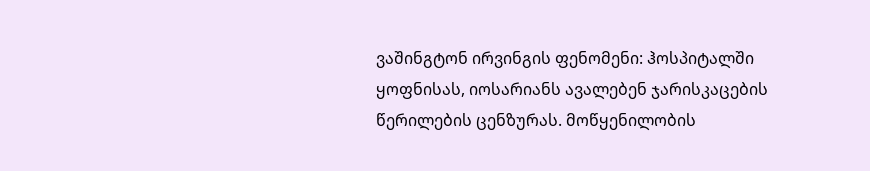ვაშინგტონ ირვინგის ფენომენი: ჰოსპიტალში ყოფნისას, იოსარიანს ავალებენ ჯარისკაცების წერილების ცენზურას. მოწყენილობის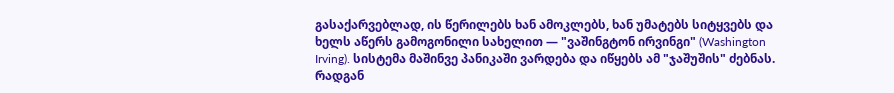გასაქარვებლად, ის წერილებს ხან ამოკლებს, ხან უმატებს სიტყვებს და ხელს აწერს გამოგონილი სახელით — "ვაშინგტონ ირვინგი" (Washington Irving). სისტემა მაშინვე პანიკაში ვარდება და იწყებს ამ "ჯაშუშის" ძებნას. რადგან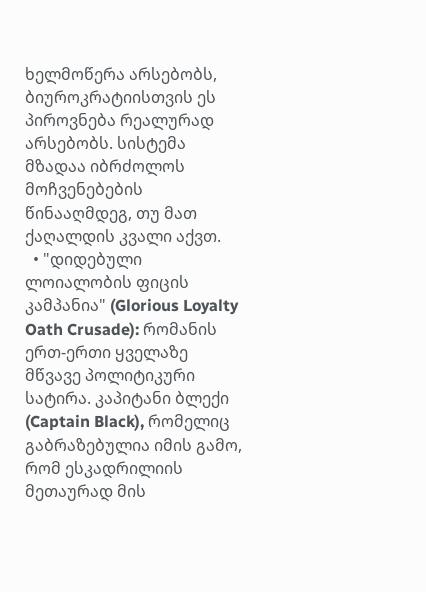ხელმოწერა არსებობს, ბიუროკრატიისთვის ეს პიროვნება რეალურად არსებობს. სისტემა მზადაა იბრძოლოს მოჩვენებების წინააღმდეგ, თუ მათ ქაღალდის კვალი აქვთ.
  • "დიდებული ლოიალობის ფიცის კამპანია" (Glorious Loyalty Oath Crusade): რომანის ერთ-ერთი ყველაზე მწვავე პოლიტიკური სატირა. კაპიტანი ბლექი (Captain Black), რომელიც გაბრაზებულია იმის გამო, რომ ესკადრილიის მეთაურად მის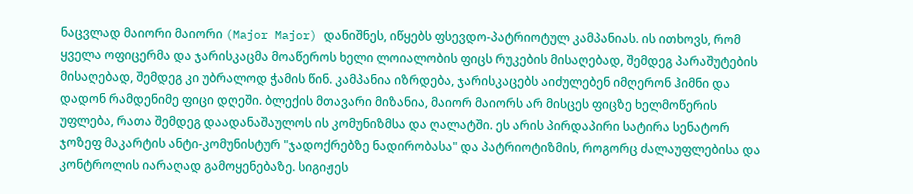ნაცვლად მაიორი მაიორი (Major Major) დანიშნეს, იწყებს ფსევდო-პატრიოტულ კამპანიას. ის ითხოვს, რომ ყველა ოფიცერმა და ჯარისკაცმა მოაწეროს ხელი ლოიალობის ფიცს რუკების მისაღებად, შემდეგ პარაშუტების მისაღებად, შემდეგ კი უბრალოდ ჭამის წინ. კამპანია იზრდება, ჯარისკაცებს აიძულებენ იმღერონ ჰიმნი და დადონ რამდენიმე ფიცი დღეში. ბლექის მთავარი მიზანია, მაიორ მაიორს არ მისცეს ფიცზე ხელმოწერის უფლება, რათა შემდეგ დაადანაშაულოს ის კომუნიზმსა და ღალატში. ეს არის პირდაპირი სატირა სენატორ ჯოზეფ მაკარტის ანტი-კომუნისტურ "ჯადოქრებზე ნადირობასა" და პატრიოტიზმის, როგორც ძალაუფლებისა და კონტროლის იარაღად გამოყენებაზე. სიგიჟეს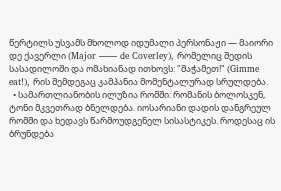წერტილს უსვამს მხოლოდ იდუმალი პერსონაჟი — მაიორი დე ქავერლი (Major —— de Coverley), რომელიც შედის სასადილოში და ომახიანად ითხოვს: "მაჭამეთ!" (Gimme eat!), რის შემდეგაც კამპანია მომენტალურად სრულდება.
  • სამართლიანობის ილუზია რომში: რომანის ბოლოსკენ, ტონი მკვეთრად ბნელდება. იოსარიანი დადის დანგრეულ რომში და ხედავს წარმოუდგენელ სისასტიკეს. როდესაც ის ბრუნდება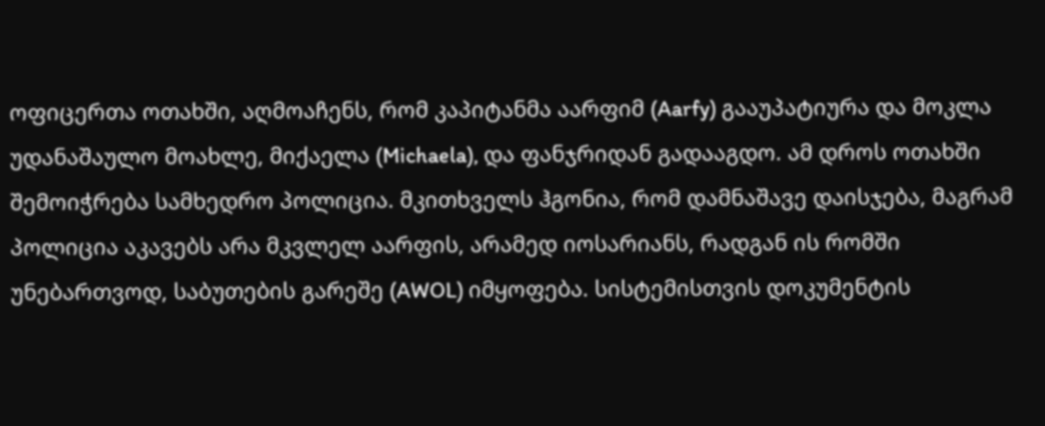ოფიცერთა ოთახში, აღმოაჩენს, რომ კაპიტანმა აარფიმ (Aarfy) გააუპატიურა და მოკლა უდანაშაულო მოახლე, მიქაელა (Michaela), და ფანჯრიდან გადააგდო. ამ დროს ოთახში შემოიჭრება სამხედრო პოლიცია. მკითხველს ჰგონია, რომ დამნაშავე დაისჯება, მაგრამ პოლიცია აკავებს არა მკვლელ აარფის, არამედ იოსარიანს, რადგან ის რომში უნებართვოდ, საბუთების გარეშე (AWOL) იმყოფება. სისტემისთვის დოკუმენტის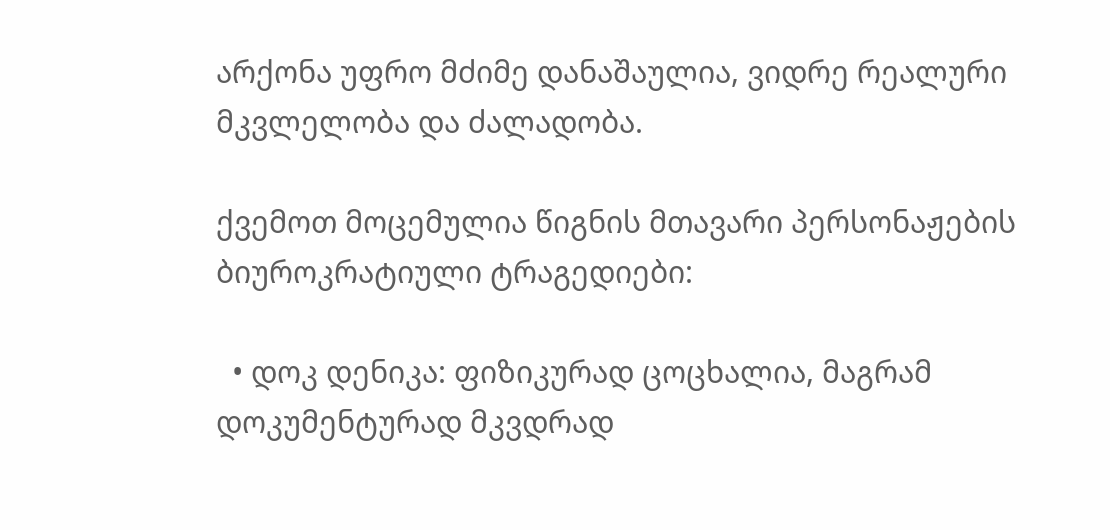არქონა უფრო მძიმე დანაშაულია, ვიდრე რეალური მკვლელობა და ძალადობა.

ქვემოთ მოცემულია წიგნის მთავარი პერსონაჟების ბიუროკრატიული ტრაგედიები:

  • დოკ დენიკა: ფიზიკურად ცოცხალია, მაგრამ დოკუმენტურად მკვდრად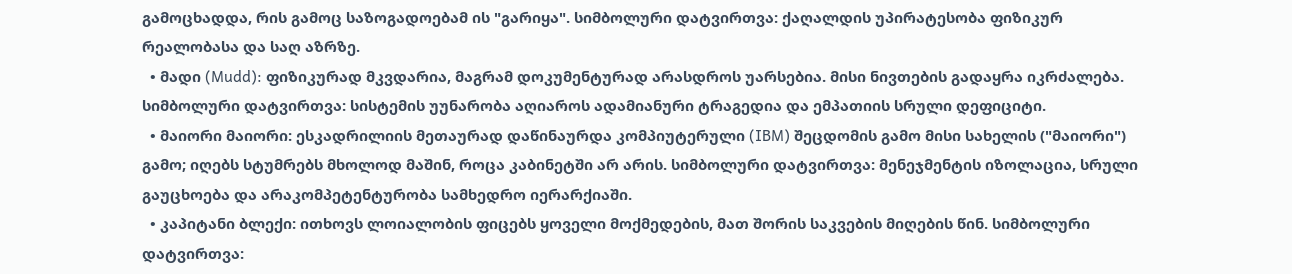გამოცხადდა, რის გამოც საზოგადოებამ ის "გარიყა". სიმბოლური დატვირთვა: ქაღალდის უპირატესობა ფიზიკურ რეალობასა და საღ აზრზე.
  • მადი (Mudd): ფიზიკურად მკვდარია, მაგრამ დოკუმენტურად არასდროს უარსებია. მისი ნივთების გადაყრა იკრძალება. სიმბოლური დატვირთვა: სისტემის უუნარობა აღიაროს ადამიანური ტრაგედია და ემპათიის სრული დეფიციტი.
  • მაიორი მაიორი: ესკადრილიის მეთაურად დაწინაურდა კომპიუტერული (IBM) შეცდომის გამო მისი სახელის ("მაიორი") გამო; იღებს სტუმრებს მხოლოდ მაშინ, როცა კაბინეტში არ არის. სიმბოლური დატვირთვა: მენეჯმენტის იზოლაცია, სრული გაუცხოება და არაკომპეტენტურობა სამხედრო იერარქიაში.
  • კაპიტანი ბლექი: ითხოვს ლოიალობის ფიცებს ყოველი მოქმედების, მათ შორის საკვების მიღების წინ. სიმბოლური დატვირთვა: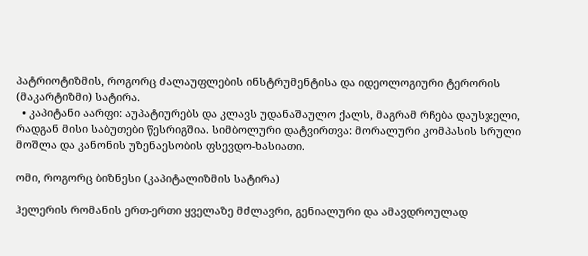პატრიოტიზმის, როგორც ძალაუფლების ინსტრუმენტისა და იდეოლოგიური ტერორის (მაკარტიზმი) სატირა.
  • კაპიტანი აარფი: აუპატიურებს და კლავს უდანაშაულო ქალს, მაგრამ რჩება დაუსჯელი, რადგან მისი საბუთები წესრიგშია. სიმბოლური დატვირთვა: მორალური კომპასის სრული მოშლა და კანონის უზენაესობის ფსევდო-ხასიათი.

ომი, როგორც ბიზნესი (კაპიტალიზმის სატირა)

ჰელერის რომანის ერთ-ერთი ყველაზე მძლავრი, გენიალური და ამავდროულად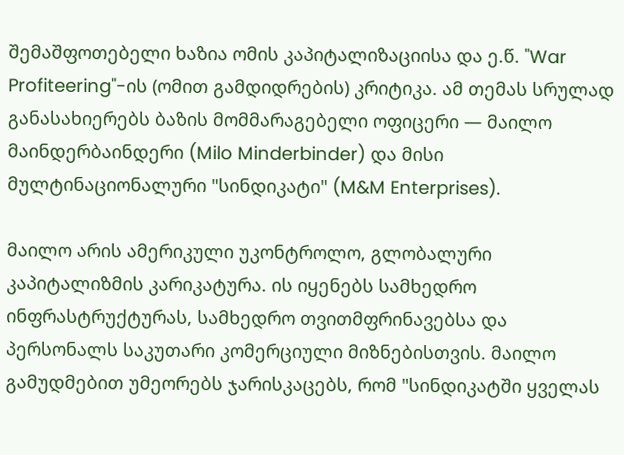შემაშფოთებელი ხაზია ომის კაპიტალიზაციისა და ე.წ. "War Profiteering"-ის (ომით გამდიდრების) კრიტიკა. ამ თემას სრულად განასახიერებს ბაზის მომმარაგებელი ოფიცერი — მაილო მაინდერბაინდერი (Milo Minderbinder) და მისი მულტინაციონალური "სინდიკატი" (M&M Enterprises).

მაილო არის ამერიკული უკონტროლო, გლობალური კაპიტალიზმის კარიკატურა. ის იყენებს სამხედრო ინფრასტრუქტურას, სამხედრო თვითმფრინავებსა და პერსონალს საკუთარი კომერციული მიზნებისთვის. მაილო გამუდმებით უმეორებს ჯარისკაცებს, რომ "სინდიკატში ყველას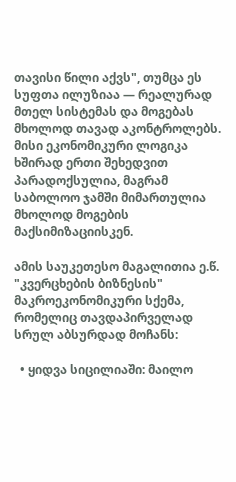თავისი წილი აქვს", თუმცა ეს სუფთა ილუზიაა — რეალურად მთელ სისტემას და მოგებას მხოლოდ თავად აკონტროლებს. მისი ეკონომიკური ლოგიკა ხშირად ერთი შეხედვით პარადოქსულია, მაგრამ საბოლოო ჯამში მიმართულია მხოლოდ მოგების მაქსიმიზაციისკენ.

ამის საუკეთესო მაგალითია ე.წ. "კვერცხების ბიზნესის" მაკროეკონომიკური სქემა, რომელიც თავდაპირველად სრულ აბსურდად მოჩანს:

  • ყიდვა სიცილიაში: მაილო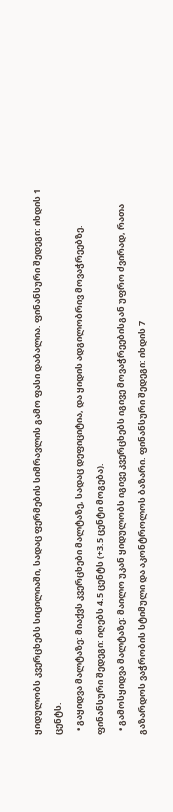ყიდულობს კვერცხებს სიცილიაში, სადაც ფერმების სიმრავლის გამო ფასი დაბალია. ფინანსური შედეგი: იხდის 1 ცენტს.
  • გაყიდვა მალტაზე: მიაქვს კვერცხები მალტაზე, სადაც დეფიციტია, და ყიდის ადგილობრივ მოვაჭრეებზე. ფინანსური შედეგი: იღებს 4.5 ცენტს (+3.5 ცენტი მოგება).
  • გამოსყიდვა მალტაზე: მაილო უკან ყიდულობს იგივე კვერცხებს იგივე მოვაჭრეებისგან უფრო ძვირად, რათა გაზარდოს ვაჭრობის სტიმული და აკონტროლოს ბაზარი. ფინანსური შედეგი: იხდის 7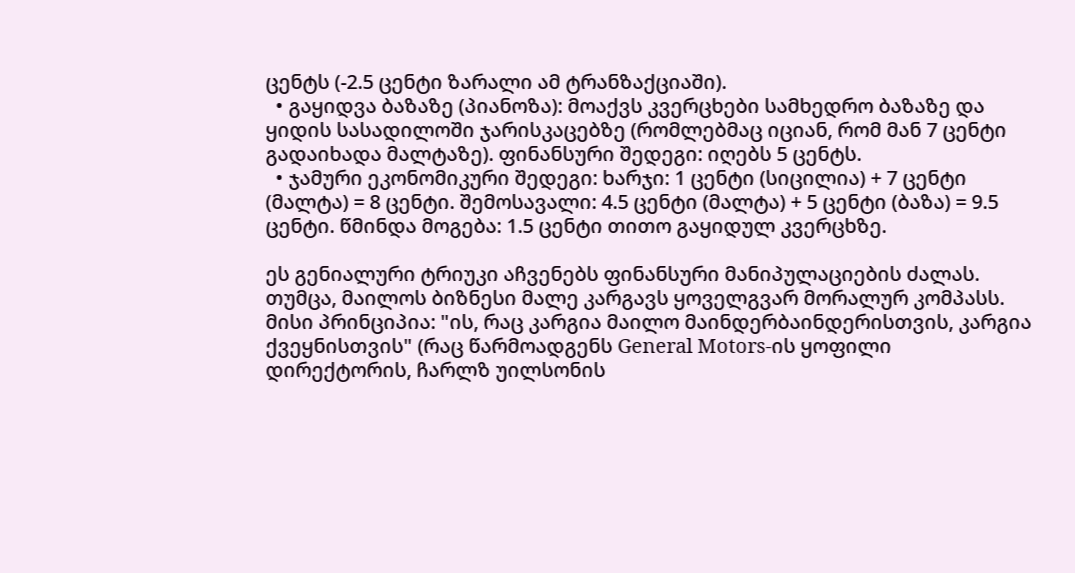ცენტს (-2.5 ცენტი ზარალი ამ ტრანზაქციაში).
  • გაყიდვა ბაზაზე (პიანოზა): მოაქვს კვერცხები სამხედრო ბაზაზე და ყიდის სასადილოში ჯარისკაცებზე (რომლებმაც იციან, რომ მან 7 ცენტი გადაიხადა მალტაზე). ფინანსური შედეგი: იღებს 5 ცენტს.
  • ჯამური ეკონომიკური შედეგი: ხარჯი: 1 ცენტი (სიცილია) + 7 ცენტი (მალტა) = 8 ცენტი. შემოსავალი: 4.5 ცენტი (მალტა) + 5 ცენტი (ბაზა) = 9.5 ცენტი. წმინდა მოგება: 1.5 ცენტი თითო გაყიდულ კვერცხზე.

ეს გენიალური ტრიუკი აჩვენებს ფინანსური მანიპულაციების ძალას. თუმცა, მაილოს ბიზნესი მალე კარგავს ყოველგვარ მორალურ კომპასს. მისი პრინციპია: "ის, რაც კარგია მაილო მაინდერბაინდერისთვის, კარგია ქვეყნისთვის" (რაც წარმოადგენს General Motors-ის ყოფილი დირექტორის, ჩარლზ უილსონის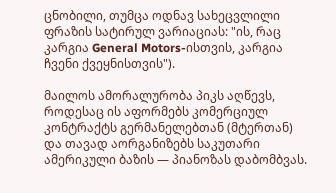ცნობილი, თუმცა ოდნავ სახეცვლილი ფრაზის სატირულ ვარიაციას: "ის, რაც კარგია General Motors-ისთვის, კარგია ჩვენი ქვეყნისთვის").

მაილოს ამორალურობა პიკს აღწევს, როდესაც ის აფორმებს კომერციულ კონტრაქტს გერმანელებთან (მტერთან) და თავად აორგანიზებს საკუთარი ამერიკული ბაზის — პიანოზას დაბომბვას.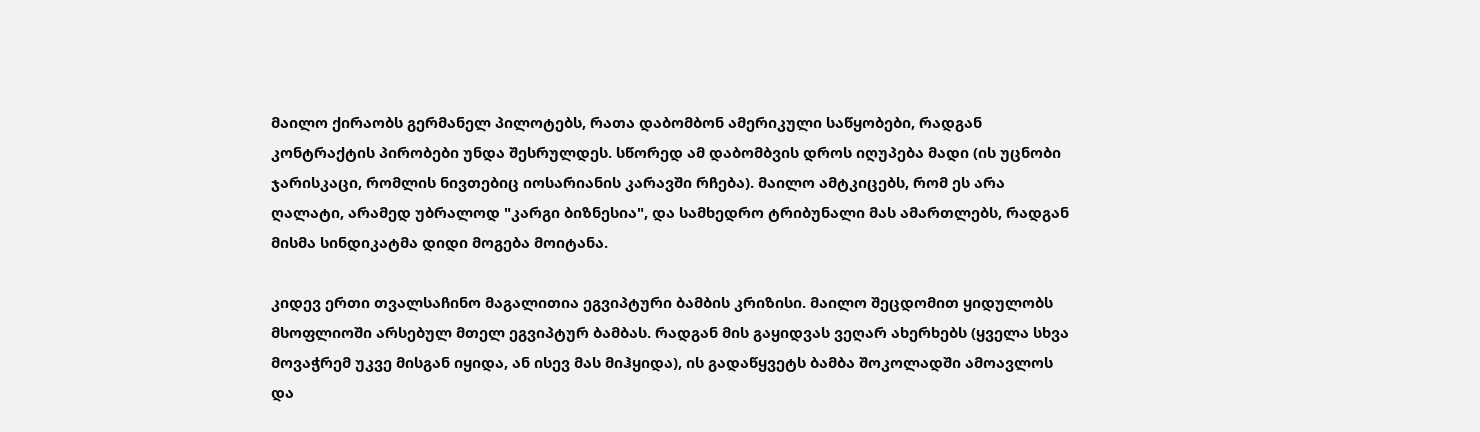მაილო ქირაობს გერმანელ პილოტებს, რათა დაბომბონ ამერიკული საწყობები, რადგან კონტრაქტის პირობები უნდა შესრულდეს. სწორედ ამ დაბომბვის დროს იღუპება მადი (ის უცნობი ჯარისკაცი, რომლის ნივთებიც იოსარიანის კარავში რჩება). მაილო ამტკიცებს, რომ ეს არა ღალატი, არამედ უბრალოდ "კარგი ბიზნესია", და სამხედრო ტრიბუნალი მას ამართლებს, რადგან მისმა სინდიკატმა დიდი მოგება მოიტანა.

კიდევ ერთი თვალსაჩინო მაგალითია ეგვიპტური ბამბის კრიზისი. მაილო შეცდომით ყიდულობს მსოფლიოში არსებულ მთელ ეგვიპტურ ბამბას. რადგან მის გაყიდვას ვეღარ ახერხებს (ყველა სხვა მოვაჭრემ უკვე მისგან იყიდა, ან ისევ მას მიჰყიდა), ის გადაწყვეტს ბამბა შოკოლადში ამოავლოს და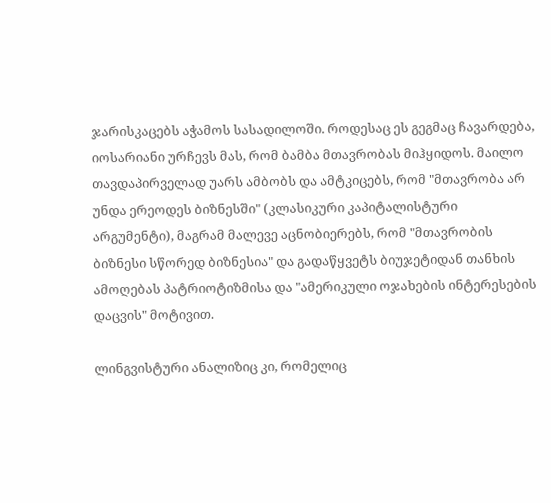ჯარისკაცებს აჭამოს სასადილოში. როდესაც ეს გეგმაც ჩავარდება, იოსარიანი ურჩევს მას, რომ ბამბა მთავრობას მიჰყიდოს. მაილო თავდაპირველად უარს ამბობს და ამტკიცებს, რომ "მთავრობა არ უნდა ერეოდეს ბიზნესში" (კლასიკური კაპიტალისტური არგუმენტი), მაგრამ მალევე აცნობიერებს, რომ "მთავრობის ბიზნესი სწორედ ბიზნესია" და გადაწყვეტს ბიუჯეტიდან თანხის ამოღებას პატრიოტიზმისა და "ამერიკული ოჯახების ინტერესების დაცვის" მოტივით.

ლინგვისტური ანალიზიც კი, რომელიც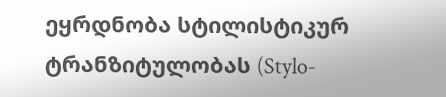ეყრდნობა სტილისტიკურ ტრანზიტულობას (Stylo-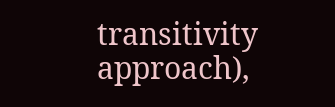transitivity approach),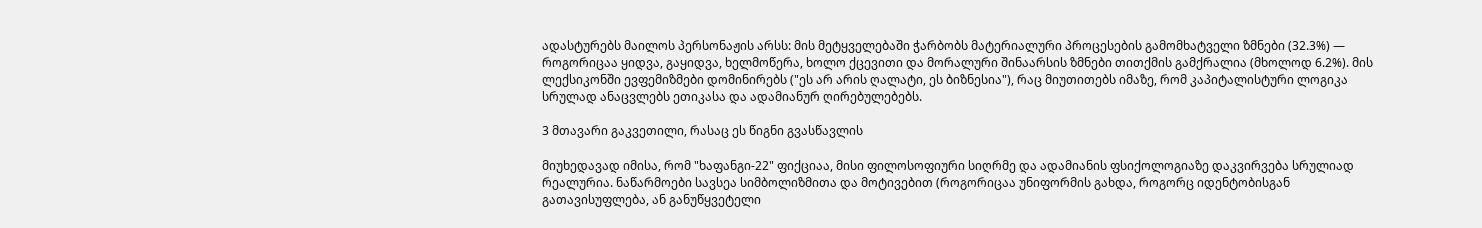ადასტურებს მაილოს პერსონაჟის არსს: მის მეტყველებაში ჭარბობს მატერიალური პროცესების გამომხატველი ზმნები (32.3%) — როგორიცაა ყიდვა, გაყიდვა, ხელმოწერა, ხოლო ქცევითი და მორალური შინაარსის ზმნები თითქმის გამქრალია (მხოლოდ 6.2%). მის ლექსიკონში ევფემიზმები დომინირებს ("ეს არ არის ღალატი, ეს ბიზნესია"), რაც მიუთითებს იმაზე, რომ კაპიტალისტური ლოგიკა სრულად ანაცვლებს ეთიკასა და ადამიანურ ღირებულებებს.

3 მთავარი გაკვეთილი, რასაც ეს წიგნი გვასწავლის

მიუხედავად იმისა, რომ "ხაფანგი-22" ფიქციაა, მისი ფილოსოფიური სიღრმე და ადამიანის ფსიქოლოგიაზე დაკვირვება სრულიად რეალურია. ნაწარმოები სავსეა სიმბოლიზმითა და მოტივებით (როგორიცაა უნიფორმის გახდა, როგორც იდენტობისგან გათავისუფლება, ან განუწყვეტელი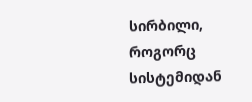სირბილი, როგორც სისტემიდან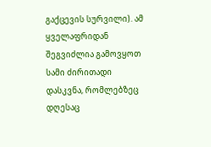გაქცევის სურვილი). ამ ყველაფრიდან შეგვიძლია გამოვყოთ სამი ძირითადი დასკვნა, რომლებზეც დღესაც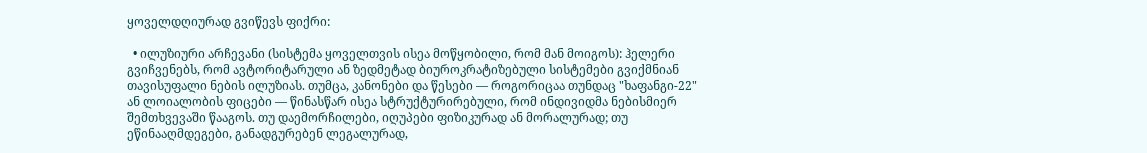ყოველდღიურად გვიწევს ფიქრი:

  • ილუზიური არჩევანი (სისტემა ყოველთვის ისეა მოწყობილი, რომ მან მოიგოს): ჰელერი გვიჩვენებს, რომ ავტორიტარული ან ზედმეტად ბიუროკრატიზებული სისტემები გვიქმნიან თავისუფალი ნების ილუზიას. თუმცა, კანონები და წესები — როგორიცაა თუნდაც "ხაფანგი-22" ან ლოიალობის ფიცები — წინასწარ ისეა სტრუქტურირებული, რომ ინდივიდმა ნებისმიერ შემთხვევაში წააგოს. თუ დაემორჩილები, იღუპები ფიზიკურად ან მორალურად; თუ ეწინააღმდეგები, განადგურებენ ლეგალურად,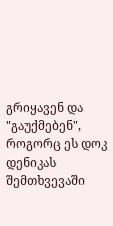გრიყავენ და "გაუქმებენ", როგორც ეს დოკ დენიკას შემთხვევაში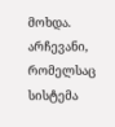მოხდა. არჩევანი, რომელსაც სისტემა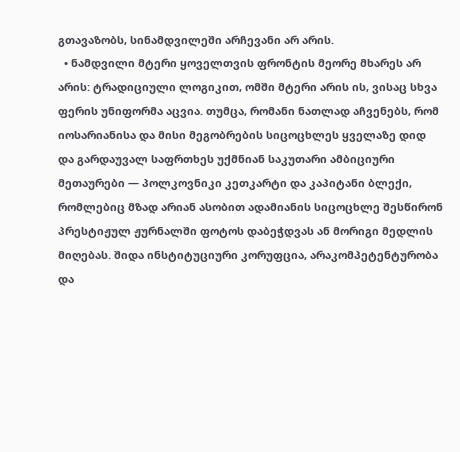გთავაზობს, სინამდვილეში არჩევანი არ არის.
  • ნამდვილი მტერი ყოველთვის ფრონტის მეორე მხარეს არ არის: ტრადიციული ლოგიკით, ომში მტერი არის ის, ვისაც სხვა ფერის უნიფორმა აცვია. თუმცა, რომანი ნათლად აჩვენებს, რომ იოსარიანისა და მისი მეგობრების სიცოცხლეს ყველაზე დიდ და გარდაუვალ საფრთხეს უქმნიან საკუთარი ამბიციური მეთაურები — პოლკოვნიკი კეთკარტი და კაპიტანი ბლექი, რომლებიც მზად არიან ასობით ადამიანის სიცოცხლე შესწირონ პრესტიჟულ ჟურნალში ფოტოს დაბეჭდვას ან მორიგი მედლის მიღებას. შიდა ინსტიტუციური კორუფცია, არაკომპეტენტურობა და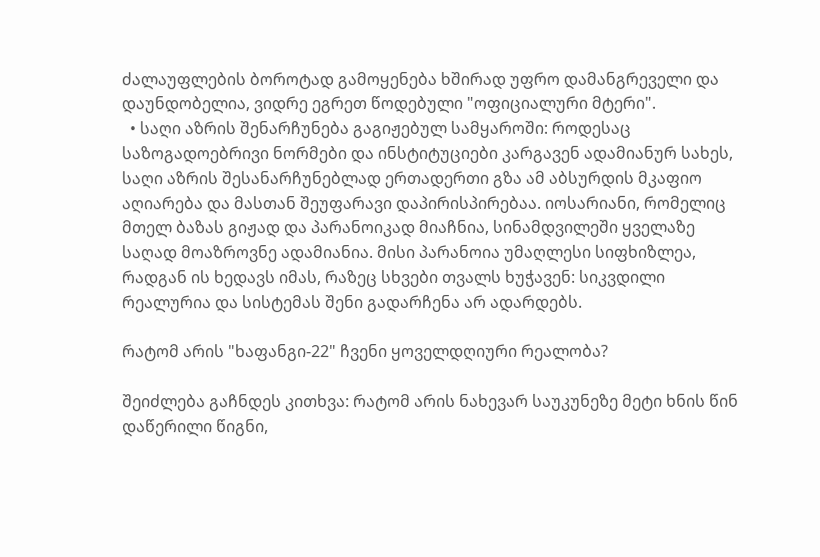ძალაუფლების ბოროტად გამოყენება ხშირად უფრო დამანგრეველი და დაუნდობელია, ვიდრე ეგრეთ წოდებული "ოფიციალური მტერი".
  • საღი აზრის შენარჩუნება გაგიჟებულ სამყაროში: როდესაც საზოგადოებრივი ნორმები და ინსტიტუციები კარგავენ ადამიანურ სახეს, საღი აზრის შესანარჩუნებლად ერთადერთი გზა ამ აბსურდის მკაფიო აღიარება და მასთან შეუფარავი დაპირისპირებაა. იოსარიანი, რომელიც მთელ ბაზას გიჟად და პარანოიკად მიაჩნია, სინამდვილეში ყველაზე საღად მოაზროვნე ადამიანია. მისი პარანოია უმაღლესი სიფხიზლეა, რადგან ის ხედავს იმას, რაზეც სხვები თვალს ხუჭავენ: სიკვდილი რეალურია და სისტემას შენი გადარჩენა არ ადარდებს.

რატომ არის "ხაფანგი-22" ჩვენი ყოველდღიური რეალობა?

შეიძლება გაჩნდეს კითხვა: რატომ არის ნახევარ საუკუნეზე მეტი ხნის წინ დაწერილი წიგნი,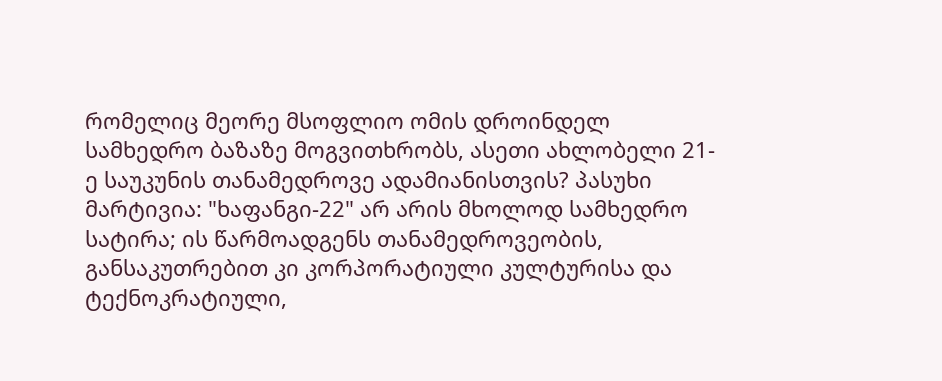რომელიც მეორე მსოფლიო ომის დროინდელ სამხედრო ბაზაზე მოგვითხრობს, ასეთი ახლობელი 21-ე საუკუნის თანამედროვე ადამიანისთვის? პასუხი მარტივია: "ხაფანგი-22" არ არის მხოლოდ სამხედრო სატირა; ის წარმოადგენს თანამედროვეობის, განსაკუთრებით კი კორპორატიული კულტურისა და ტექნოკრატიული,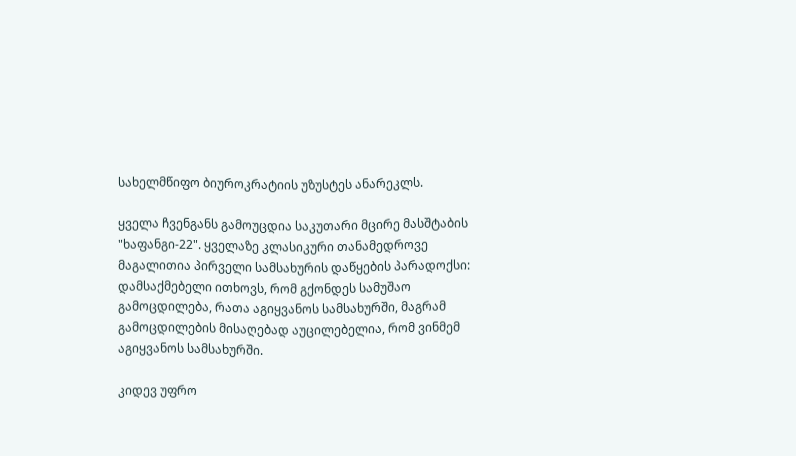სახელმწიფო ბიუროკრატიის უზუსტეს ანარეკლს.

ყველა ჩვენგანს გამოუცდია საკუთარი მცირე მასშტაბის "ხაფანგი-22". ყველაზე კლასიკური თანამედროვე მაგალითია პირველი სამსახურის დაწყების პარადოქსი: დამსაქმებელი ითხოვს, რომ გქონდეს სამუშაო გამოცდილება, რათა აგიყვანოს სამსახურში, მაგრამ გამოცდილების მისაღებად აუცილებელია, რომ ვინმემ აგიყვანოს სამსახურში.

კიდევ უფრო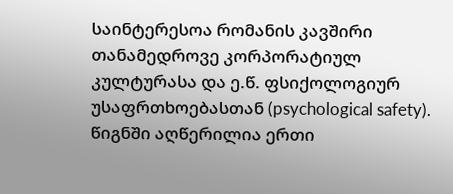საინტერესოა რომანის კავშირი თანამედროვე კორპორატიულ კულტურასა და ე.წ. ფსიქოლოგიურ უსაფრთხოებასთან (psychological safety). წიგნში აღწერილია ერთი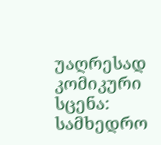უაღრესად კომიკური სცენა: სამხედრო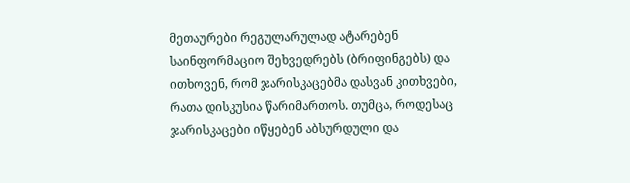მეთაურები რეგულარულად ატარებენ საინფორმაციო შეხვედრებს (ბრიფინგებს) და ითხოვენ, რომ ჯარისკაცებმა დასვან კითხვები, რათა დისკუსია წარიმართოს. თუმცა, როდესაც ჯარისკაცები იწყებენ აბსურდული და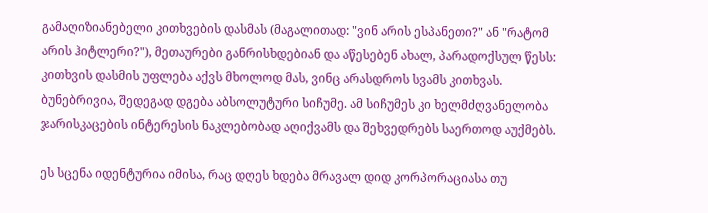გამაღიზიანებელი კითხვების დასმას (მაგალითად: "ვინ არის ესპანეთი?" ან "რატომ არის ჰიტლერი?"), მეთაურები განრისხდებიან და აწესებენ ახალ, პარადოქსულ წესს: კითხვის დასმის უფლება აქვს მხოლოდ მას, ვინც არასდროს სვამს კითხვას. ბუნებრივია, შედეგად დგება აბსოლუტური სიჩუმე. ამ სიჩუმეს კი ხელმძღვანელობა ჯარისკაცების ინტერესის ნაკლებობად აღიქვამს და შეხვედრებს საერთოდ აუქმებს.

ეს სცენა იდენტურია იმისა, რაც დღეს ხდება მრავალ დიდ კორპორაციასა თუ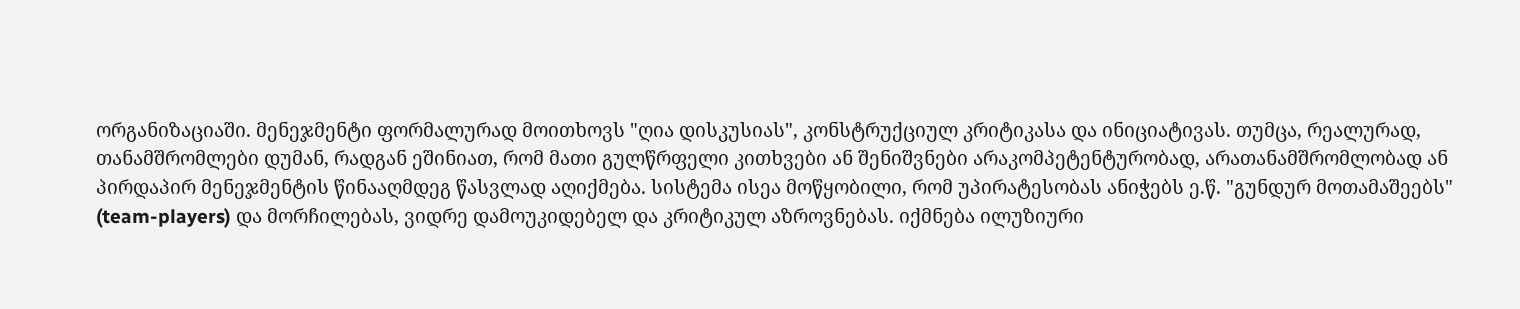ორგანიზაციაში. მენეჯმენტი ფორმალურად მოითხოვს "ღია დისკუსიას", კონსტრუქციულ კრიტიკასა და ინიციატივას. თუმცა, რეალურად, თანამშრომლები დუმან, რადგან ეშინიათ, რომ მათი გულწრფელი კითხვები ან შენიშვნები არაკომპეტენტურობად, არათანამშრომლობად ან პირდაპირ მენეჯმენტის წინააღმდეგ წასვლად აღიქმება. სისტემა ისეა მოწყობილი, რომ უპირატესობას ანიჭებს ე.წ. "გუნდურ მოთამაშეებს" (team-players) და მორჩილებას, ვიდრე დამოუკიდებელ და კრიტიკულ აზროვნებას. იქმნება ილუზიური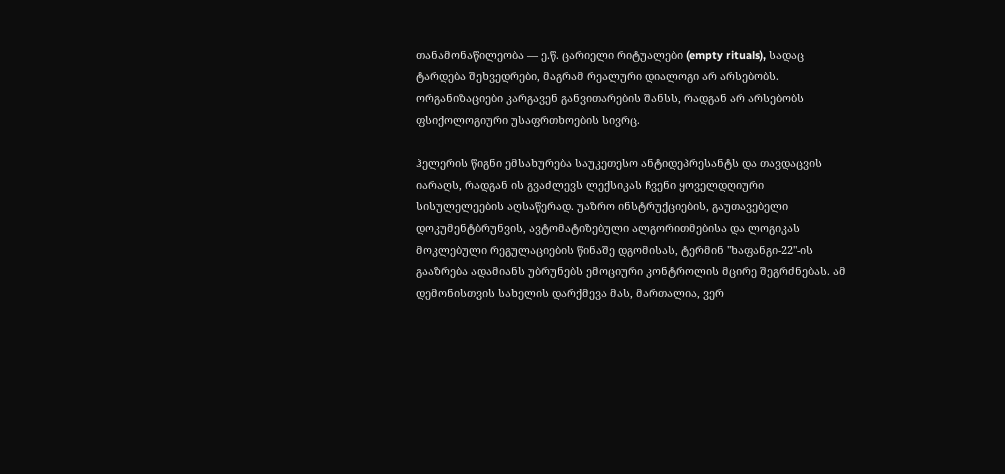თანამონაწილეობა — ე.წ. ცარიელი რიტუალები (empty rituals), სადაც ტარდება შეხვედრები, მაგრამ რეალური დიალოგი არ არსებობს. ორგანიზაციები კარგავენ განვითარების შანსს, რადგან არ არსებობს ფსიქოლოგიური უსაფრთხოების სივრც.

ჰელერის წიგნი ემსახურება საუკეთესო ანტიდეპრესანტს და თავდაცვის იარაღს, რადგან ის გვაძლევს ლექსიკას ჩვენი ყოველდღიური სისულელეების აღსაწერად. უაზრო ინსტრუქციების, გაუთავებელი დოკუმენტბრუნვის, ავტომატიზებული ალგორითმებისა და ლოგიკას მოკლებული რეგულაციების წინაშე დგომისას, ტერმინ "ხაფანგი-22"-ის გააზრება ადამიანს უბრუნებს ემოციური კონტროლის მცირე შეგრძნებას. ამ დემონისთვის სახელის დარქმევა მას, მართალია, ვერ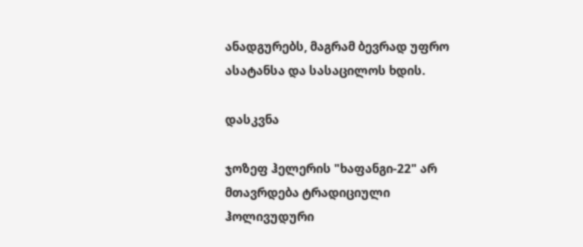ანადგურებს, მაგრამ ბევრად უფრო ასატანსა და სასაცილოს ხდის.

დასკვნა

ჯოზეფ ჰელერის "ხაფანგი-22" არ მთავრდება ტრადიციული ჰოლივუდური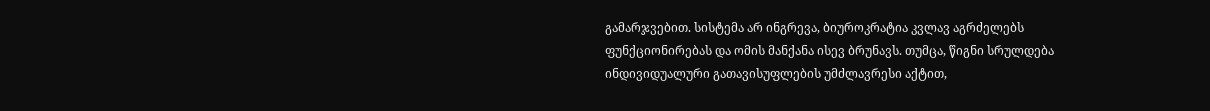გამარჯვებით. სისტემა არ ინგრევა, ბიუროკრატია კვლავ აგრძელებს ფუნქციონირებას და ომის მანქანა ისევ ბრუნავს. თუმცა, წიგნი სრულდება ინდივიდუალური გათავისუფლების უმძლავრესი აქტით,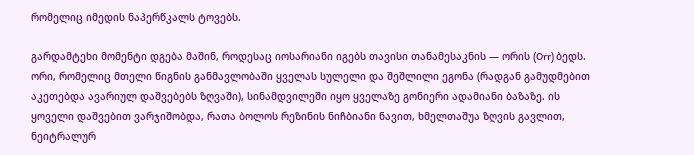რომელიც იმედის ნაპერწკალს ტოვებს.

გარდამტეხი მომენტი დგება მაშინ, როდესაც იოსარიანი იგებს თავისი თანამესაკნის — ორის (Orr) ბედს. ორი, რომელიც მთელი წიგნის განმავლობაში ყველას სულელი და შეშლილი ეგონა (რადგან გამუდმებით აკეთებდა ავარიულ დაშვებებს ზღვაში), სინამდვილეში იყო ყველაზე გონიერი ადამიანი ბაზაზე. ის ყოველი დაშვებით ვარჯიშობდა, რათა ბოლოს რეზინის ნიჩბიანი ნავით, ხმელთაშუა ზღვის გავლით, ნეიტრალურ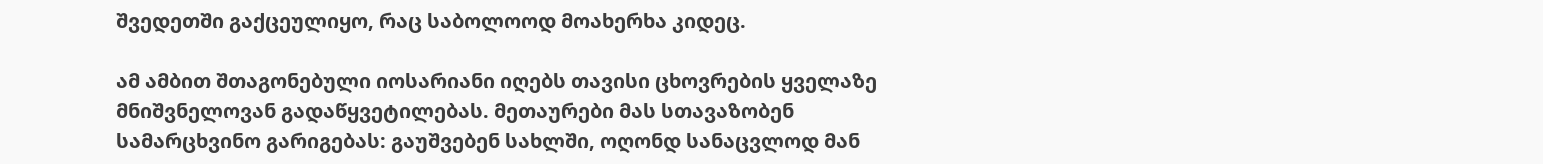შვედეთში გაქცეულიყო, რაც საბოლოოდ მოახერხა კიდეც.

ამ ამბით შთაგონებული იოსარიანი იღებს თავისი ცხოვრების ყველაზე მნიშვნელოვან გადაწყვეტილებას. მეთაურები მას სთავაზობენ სამარცხვინო გარიგებას: გაუშვებენ სახლში, ოღონდ სანაცვლოდ მან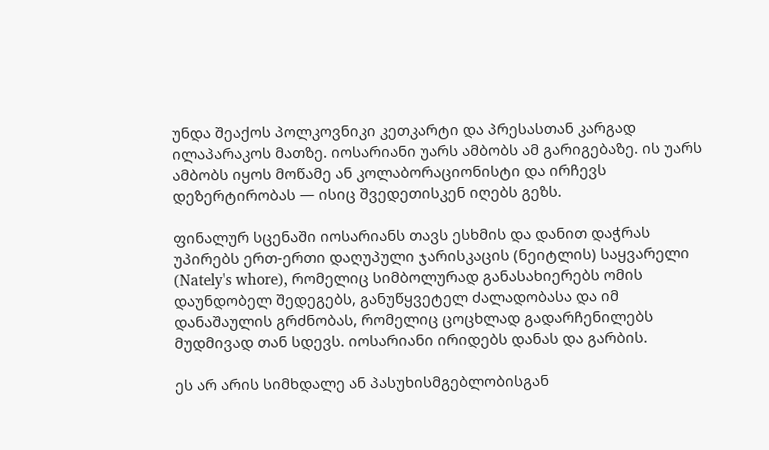უნდა შეაქოს პოლკოვნიკი კეთკარტი და პრესასთან კარგად ილაპარაკოს მათზე. იოსარიანი უარს ამბობს ამ გარიგებაზე. ის უარს ამბობს იყოს მოწამე ან კოლაბორაციონისტი და ირჩევს დეზერტირობას — ისიც შვედეთისკენ იღებს გეზს.

ფინალურ სცენაში იოსარიანს თავს ესხმის და დანით დაჭრას უპირებს ერთ-ერთი დაღუპული ჯარისკაცის (ნეიტლის) საყვარელი (Nately's whore), რომელიც სიმბოლურად განასახიერებს ომის დაუნდობელ შედეგებს, განუწყვეტელ ძალადობასა და იმ დანაშაულის გრძნობას, რომელიც ცოცხლად გადარჩენილებს მუდმივად თან სდევს. იოსარიანი ირიდებს დანას და გარბის.

ეს არ არის სიმხდალე ან პასუხისმგებლობისგან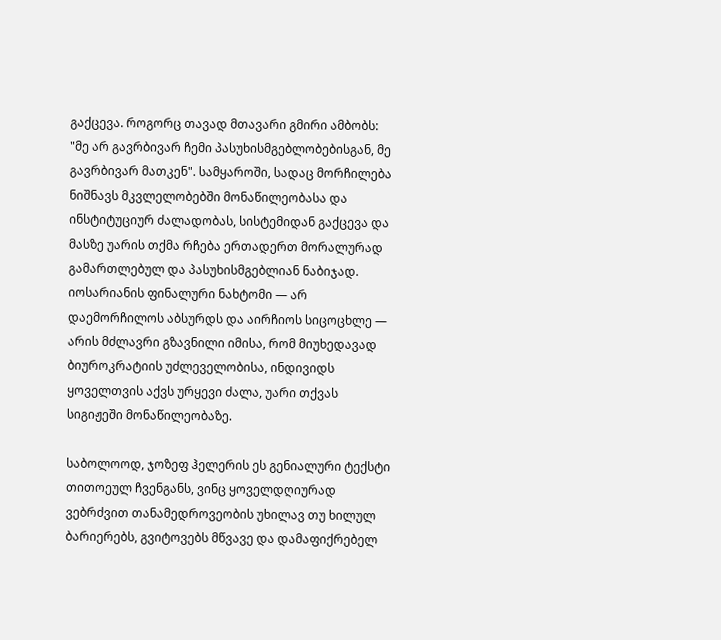გაქცევა. როგორც თავად მთავარი გმირი ამბობს: "მე არ გავრბივარ ჩემი პასუხისმგებლობებისგან, მე გავრბივარ მათკენ". სამყაროში, სადაც მორჩილება ნიშნავს მკვლელობებში მონაწილეობასა და ინსტიტუციურ ძალადობას, სისტემიდან გაქცევა და მასზე უარის თქმა რჩება ერთადერთ მორალურად გამართლებულ და პასუხისმგებლიან ნაბიჯად. იოსარიანის ფინალური ნახტომი — არ დაემორჩილოს აბსურდს და აირჩიოს სიცოცხლე — არის მძლავრი გზავნილი იმისა, რომ მიუხედავად ბიუროკრატიის უძლეველობისა, ინდივიდს ყოველთვის აქვს ურყევი ძალა, უარი თქვას სიგიჟეში მონაწილეობაზე.

საბოლოოდ, ჯოზეფ ჰელერის ეს გენიალური ტექსტი თითოეულ ჩვენგანს, ვინც ყოველდღიურად ვებრძვით თანამედროვეობის უხილავ თუ ხილულ ბარიერებს, გვიტოვებს მწვავე და დამაფიქრებელ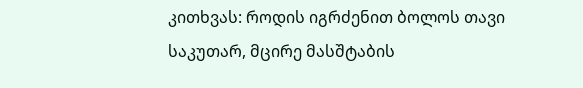კითხვას: როდის იგრძენით ბოლოს თავი საკუთარ, მცირე მასშტაბის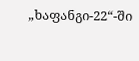„ხაფანგი-22“-ში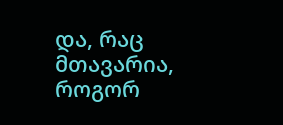და, რაც მთავარია, როგორ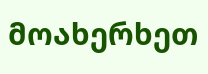მოახერხეთ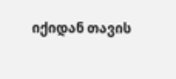იქიდან თავის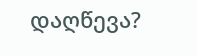დაღწევა?